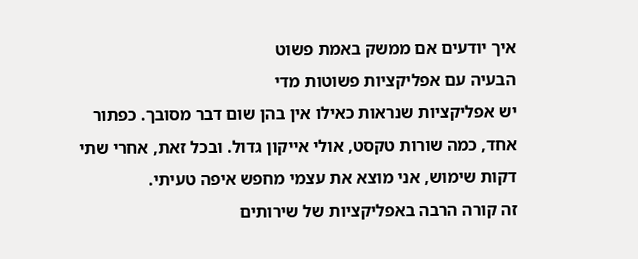איך יודעים אם ממשק באמת פשוט
הבעיה עם אפליקציות פשוטות מדי
יש אפליקציות שנראות כאילו אין בהן שום דבר מסובך. כפתור אחד, כמה שורות טקסט, אולי אייקון גדול. ובכל זאת, אחרי שתי דקות שימוש, אני מוצא את עצמי מחפש איפה טעיתי.
זה קורה הרבה באפליקציות של שירותים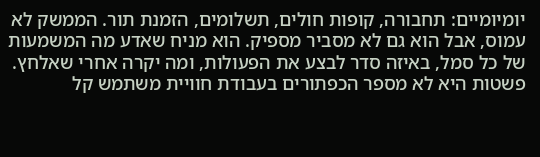יומיומיים: תחבורה, קופות חולים, תשלומים, הזמנת תור. הממשק לא עמוס, אבל הוא גם לא מסביר מספיק. הוא מניח שאדע מה המשמעות של כל סמל, באיזה סדר לבצע את הפעולות, ומה יקרה אחרי שאלחץ.
פשטות היא לא מספר הכפתורים בעבודת חוויית משתמש קל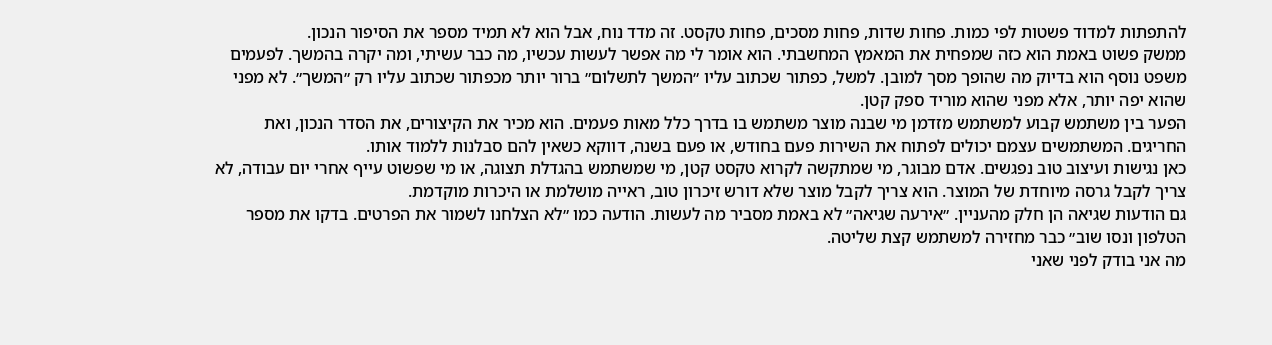להתפתות למדוד פשטות לפי כמות. פחות שדות, פחות מסכים, פחות טקסט. זה מדד נוח, אבל הוא לא תמיד מספר את הסיפור הנכון.
ממשק פשוט באמת הוא כזה שמפחית את המאמץ המחשבתי. הוא אומר לי מה אפשר לעשות עכשיו, מה כבר עשיתי, ומה יקרה בהמשך. לפעמים משפט נוסף הוא בדיוק מה שהופך מסך למובן. למשל, כפתור שכתוב עליו ״המשך לתשלום״ ברור יותר מכפתור שכתוב עליו רק ״המשך״. לא מפני שהוא יפה יותר, אלא מפני שהוא מוריד ספק קטן.
הפער בין משתמש קבוע למשתמש מזדמן מי שבנה מוצר משתמש בו בדרך כלל מאות פעמים. הוא מכיר את הקיצורים, את הסדר הנכון, ואת החריגים. המשתמשים עצמם יכולים לפתוח את השירות פעם בחודש, או פעם בשנה, דווקא כשאין להם סבלנות ללמוד אותו.
כאן נגישות ועיצוב טוב נפגשים. אדם מבוגר, מי שמתקשה לקרוא טקסט קטן, מי שמשתמש בהגדלת תצוגה, או מי שפשוט עייף אחרי יום עבודה, לא צריך לקבל גרסה מיוחדת של המוצר. הוא צריך לקבל מוצר שלא דורש זיכרון טוב, ראייה מושלמת או היכרות מוקדמת.
גם הודעות שגיאה הן חלק מהעניין. ״אירעה שגיאה״ לא באמת מסביר מה לעשות. הודעה כמו ״לא הצלחנו לשמור את הפרטים. בדקו את מספר הטלפון ונסו שוב״ כבר מחזירה למשתמש קצת שליטה.
מה אני בודק לפני שאני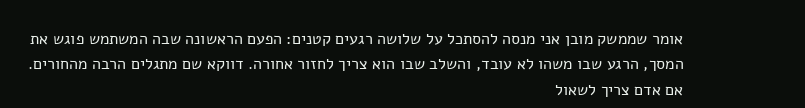אומר שממשק מובן אני מנסה להסתכל על שלושה רגעים קטנים: הפעם הראשונה שבה המשתמש פוגש את המסך, הרגע שבו משהו לא עובד, והשלב שבו הוא צריך לחזור אחורה. דווקא שם מתגלים הרבה מהחורים.
אם אדם צריך לשאול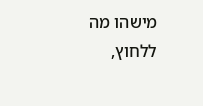מישהו מה ללחוץ,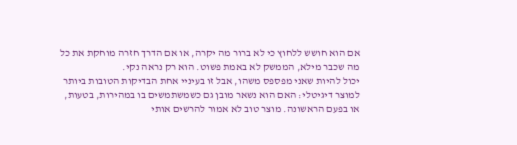אם הוא חושש ללחוץ כי לא ברור מה יקרה, או אם הדרך חזרה מוחקת את כל מה שכבר מילא, הממשק לא באמת פשוט. הוא רק נראה נקי.
יכול להיות שאני מפספס משהו, אבל זו בעיניי אחת הבדיקות הטובות ביותר למוצר דיגיטלי: האם הוא נשאר מובן גם כשמשתמשים בו במהירות, בטעות, או בפעם הראשונה. מוצר טוב לא אמור להרשים אותי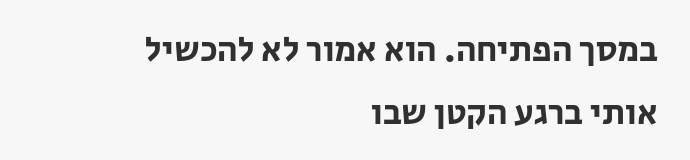במסך הפתיחה. הוא אמור לא להכשיל אותי ברגע הקטן שבו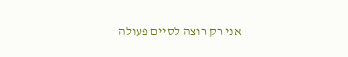אני רק רוצה לסיים פעולה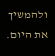ולהמשיך את היום.